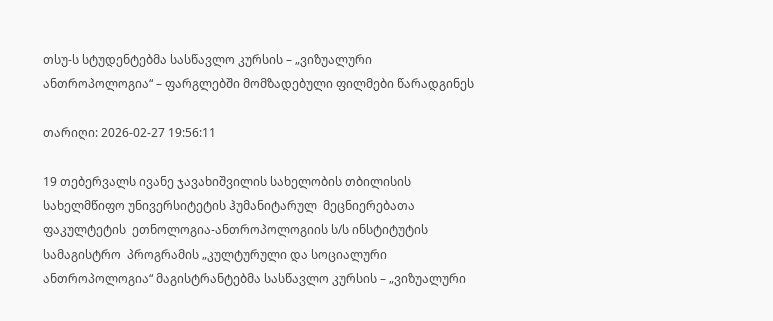თსუ-ს სტუდენტებმა სასწავლო კურსის – „ვიზუალური ანთროპოლოგია“ – ფარგლებში მომზადებული ფილმები წარადგინეს

თარიღი: 2026-02-27 19:56:11

19 თებერვალს ივანე ჯავახიშვილის სახელობის თბილისის სახელმწიფო უნივერსიტეტის ჰუმანიტარულ  მეცნიერებათა  ფაკულტეტის  ეთნოლოგია-ანთროპოლოგიის ს/ს ინსტიტუტის სამაგისტრო  პროგრამის „კულტურული და სოციალური ანთროპოლოგია“ მაგისტრანტებმა სასწავლო კურსის – „ვიზუალური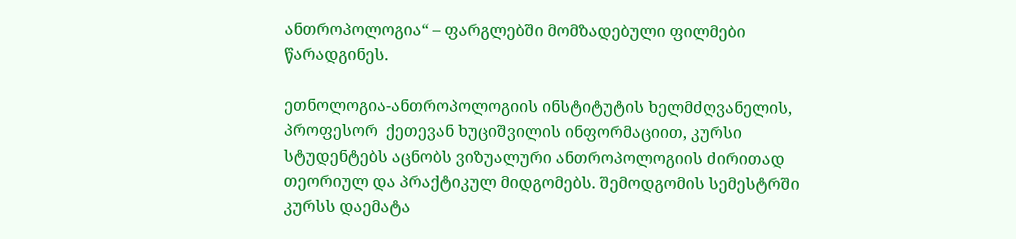ანთროპოლოგია“ – ფარგლებში მომზადებული ფილმები წარადგინეს.

ეთნოლოგია-ანთროპოლოგიის ინსტიტუტის ხელმძღვანელის, პროფესორ  ქეთევან ხუციშვილის ინფორმაციით, კურსი სტუდენტებს აცნობს ვიზუალური ანთროპოლოგიის ძირითად თეორიულ და პრაქტიკულ მიდგომებს. შემოდგომის სემესტრში კურსს დაემატა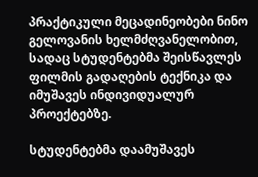პრაქტიკული მეცადინეობები ნინო გელოვანის ხელმძღვანელობით, სადაც სტუდენტებმა შეისწავლეს ფილმის გადაღების ტექნიკა და იმუშავეს ინდივიდუალურ პროექტებზე.

სტუდენტებმა დაამუშავეს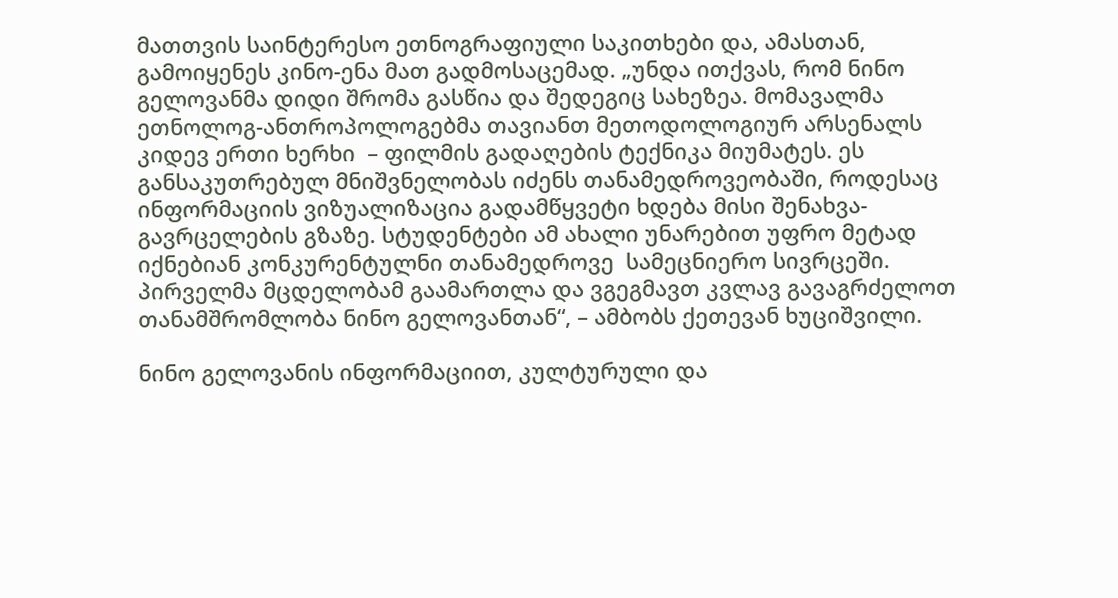მათთვის საინტერესო ეთნოგრაფიული საკითხები და, ამასთან, გამოიყენეს კინო-ენა მათ გადმოსაცემად. „უნდა ითქვას, რომ ნინო გელოვანმა დიდი შრომა გასწია და შედეგიც სახეზეა. მომავალმა ეთნოლოგ-ანთროპოლოგებმა თავიანთ მეთოდოლოგიურ არსენალს კიდევ ერთი ხერხი  – ფილმის გადაღების ტექნიკა მიუმატეს. ეს განსაკუთრებულ მნიშვნელობას იძენს თანამედროვეობაში, როდესაც ინფორმაციის ვიზუალიზაცია გადამწყვეტი ხდება მისი შენახვა-გავრცელების გზაზე. სტუდენტები ამ ახალი უნარებით უფრო მეტად იქნებიან კონკურენტულნი თანამედროვე  სამეცნიერო სივრცეში. პირველმა მცდელობამ გაამართლა და ვგეგმავთ კვლავ გავაგრძელოთ თანამშრომლობა ნინო გელოვანთან“, – ამბობს ქეთევან ხუციშვილი.

ნინო გელოვანის ინფორმაციით, კულტურული და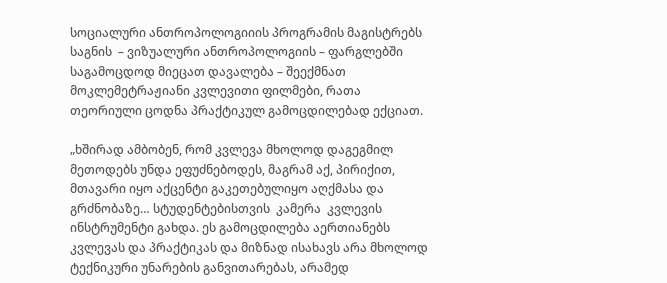სოციალური ანთროპოლოგიიის პროგრამის მაგისტრებს საგნის  – ვიზუალური ანთროპოლოგიის – ფარგლებში საგამოცდოდ მიეცათ დავალება – შეექმნათ მოკლემეტრაჟიანი კვლევითი ფილმები, რათა თეორიული ცოდნა პრაქტიკულ გამოცდილებად ექციათ.

„ხშირად ამბობენ, რომ კვლევა მხოლოდ დაგეგმილ მეთოდებს უნდა ეფუძნებოდეს, მაგრამ აქ, პირიქით, მთავარი იყო აქცენტი გაკეთებულიყო აღქმასა და გრძნობაზე… სტუდენტებისთვის  კამერა  კვლევის ინსტრუმენტი გახდა. ეს გამოცდილება აერთიანებს კვლევას და პრაქტიკას და მიზნად ისახავს არა მხოლოდ ტექნიკური უნარების განვითარებას, არამედ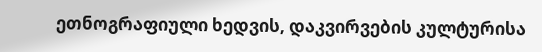ეთნოგრაფიული ხედვის, დაკვირვების კულტურისა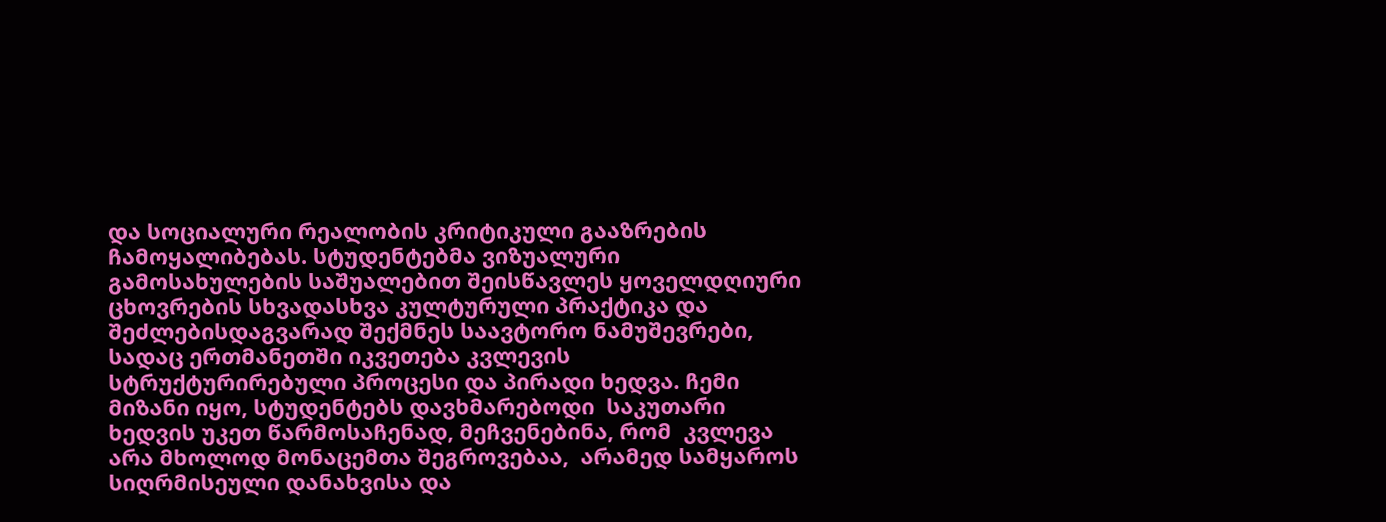და სოციალური რეალობის კრიტიკული გააზრების ჩამოყალიბებას. სტუდენტებმა ვიზუალური გამოსახულების საშუალებით შეისწავლეს ყოველდღიური ცხოვრების სხვადასხვა კულტურული პრაქტიკა და შეძლებისდაგვარად შექმნეს საავტორო ნამუშევრები, სადაც ერთმანეთში იკვეთება კვლევის სტრუქტურირებული პროცესი და პირადი ხედვა. ჩემი მიზანი იყო, სტუდენტებს დავხმარებოდი  საკუთარი ხედვის უკეთ წარმოსაჩენად, მეჩვენებინა, რომ  კვლევა არა მხოლოდ მონაცემთა შეგროვებაა,  არამედ სამყაროს სიღრმისეული დანახვისა და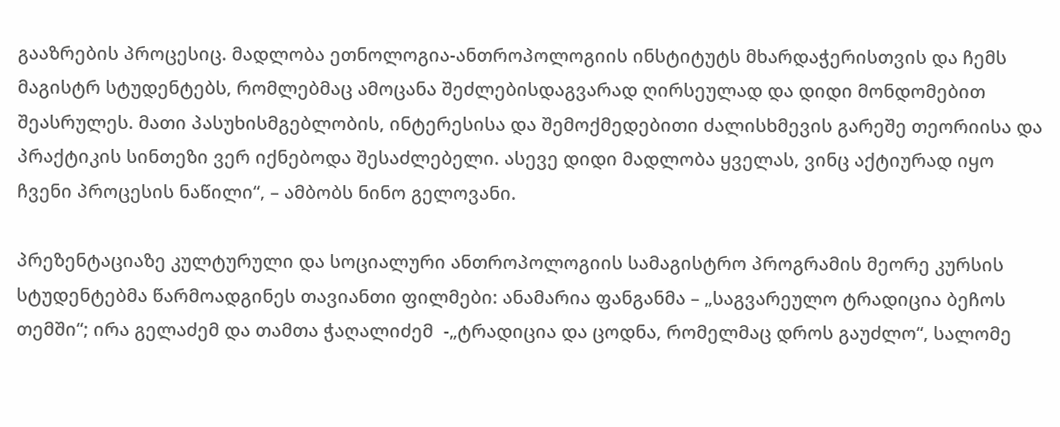გააზრების პროცესიც. მადლობა ეთნოლოგია-ანთროპოლოგიის ინსტიტუტს მხარდაჭერისთვის და ჩემს მაგისტრ სტუდენტებს, რომლებმაც ამოცანა შეძლებისდაგვარად ღირსეულად და დიდი მონდომებით შეასრულეს. მათი პასუხისმგებლობის, ინტერესისა და შემოქმედებითი ძალისხმევის გარეშე თეორიისა და პრაქტიკის სინთეზი ვერ იქნებოდა შესაძლებელი. ასევე დიდი მადლობა ყველას, ვინც აქტიურად იყო ჩვენი პროცესის ნაწილი“, – ამბობს ნინო გელოვანი.

პრეზენტაციაზე კულტურული და სოციალური ანთროპოლოგიის სამაგისტრო პროგრამის მეორე კურსის სტუდენტებმა წარმოადგინეს თავიანთი ფილმები: ანამარია ფანგანმა – „საგვარეულო ტრადიცია ბეჩოს თემში“; ირა გელაძემ და თამთა ჭაღალიძემ  -„ტრადიცია და ცოდნა, რომელმაც დროს გაუძლო“, სალომე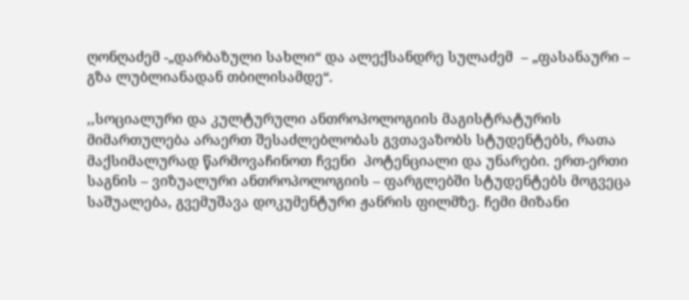ღონღაძემ -„დარბაზული სახლი“ და ალექსანდრე სულაძემ  – „ფასანაური – გზა ლუბლიანადან თბილისამდე“.

,,სოციალური და კულტურული ანთროპოლოგიის მაგისტრატურის მიმართულება არაერთ შესაძლებლობას გვთავაზობს სტუდენტებს, რათა მაქსიმალურად წარმოვაჩინოთ ჩვენი  პოტენციალი და უნარები. ერთ-ერთი საგნის – ვიზუალური ანთროპოლოგიის – ფარგლებში სტუდენტებს მოგვეცა საშუალება, გვემუშავა დოკუმენტური ჟანრის ფილმზე. ჩემი მიზანი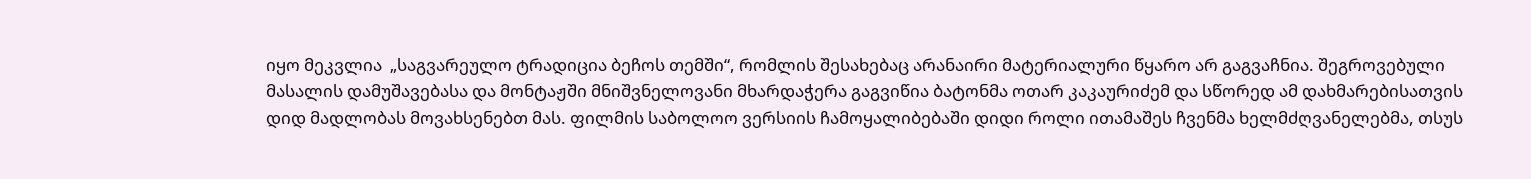იყო მეკვლია  „საგვარეულო ტრადიცია ბეჩოს თემში“, რომლის შესახებაც არანაირი მატერიალური წყარო არ გაგვაჩნია. შეგროვებული მასალის დამუშავებასა და მონტაჟში მნიშვნელოვანი მხარდაჭერა გაგვიწია ბატონმა ოთარ კაკაურიძემ და სწორედ ამ დახმარებისათვის დიდ მადლობას მოვახსენებთ მას. ფილმის საბოლოო ვერსიის ჩამოყალიბებაში დიდი როლი ითამაშეს ჩვენმა ხელმძღვანელებმა, თსუს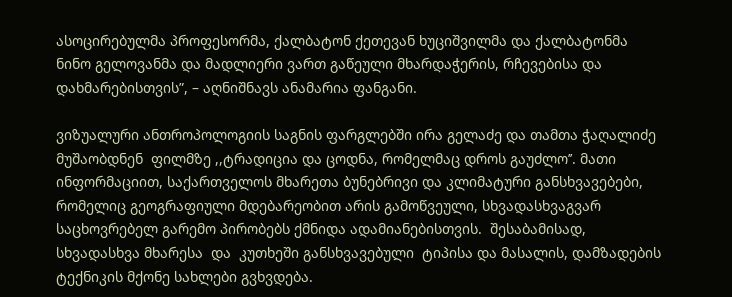ასოცირებულმა პროფესორმა, ქალბატონ ქეთევან ხუციშვილმა და ქალბატონმა ნინო გელოვანმა და მადლიერი ვართ გაწეული მხარდაჭერის, რჩევებისა და დახმარებისთვის”, – აღნიშნავს ანამარია ფანგანი.

ვიზუალური ანთროპოლოგიის საგნის ფარგლებში ირა გელაძე და თამთა ჭაღალიძე  მუშაობდნენ  ფილმზე ,,ტრადიცია და ცოდნა, რომელმაც დროს გაუძლო’’. მათი ინფორმაციით, საქართველოს მხარეთა ბუნებრივი და კლიმატური განსხვავებები, რომელიც გეოგრაფიული მდებარეობით არის გამოწვეული, სხვადასხვაგვარ საცხოვრებელ გარემო პირობებს ქმნიდა ადამიანებისთვის.  შესაბამისად, სხვადასხვა მხარესა  და  კუთხეში განსხვავებული  ტიპისა და მასალის, დამზადების ტექნიკის მქონე სახლები გვხვდება.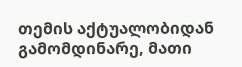თემის აქტუალობიდან გამომდინარე, მათი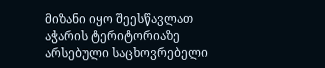მიზანი იყო შეესწავლათ  აჭარის ტერიტორიაზე არსებული საცხოვრებელი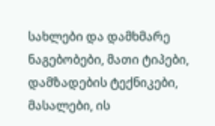სახლები და დამხმარე ნაგებობები, მათი ტიპები, დამზადების ტექნიკები, მასალები, ის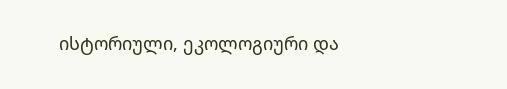ისტორიული, ეკოლოგიური და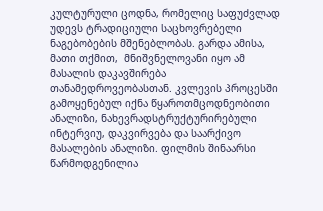კულტურული ცოდნა, რომელიც საფუძვლად უდევს ტრადიციული საცხოვრებელი ნაგებობების მშენებლობას. გარდა ამისა, მათი თქმით,  მნიშვნელოვანი იყო ამ მასალის დაკავშირება თანამედროვეობასთან. კვლევის პროცესში გამოყენებულ იქნა წყაროთმცოდნეობითი ანალიზი, ნახევრადსტრუქტურირებული ინტერვიუ, დაკვირვება და საარქივო მასალების ანალიზი. ფილმის შინაარსი წარმოდგენილია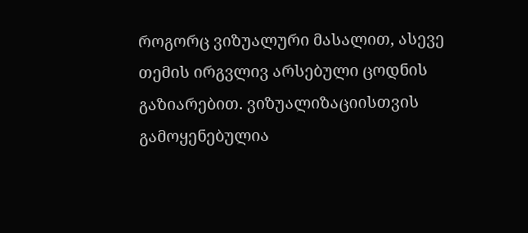როგორც ვიზუალური მასალით, ასევე  თემის ირგვლივ არსებული ცოდნის გაზიარებით. ვიზუალიზაციისთვის გამოყენებულია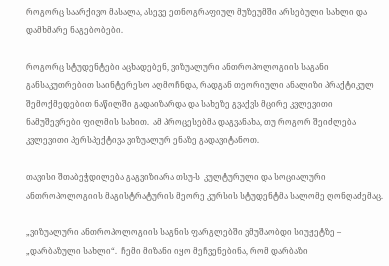როგორც საარქივო მასალა, ასევე ეთნოგრაფიულ მუზეუმში არსებული სახლი და დამხმარე ნაგებობები.

როგორც სტუდენტები აცხადებენ, ვიზუალური ანთროპოლოგიის საგანი განსაკუთრებით საინტერესო აღმოჩნდა, რადგან თეორიული ანალიზი პრაქტიკულ შემოქმედებით ნაწილში გადაიზარდა და სახეზე გვაქვს მცირე კვლევითი ნამუშევრები ფილმის სახით.  ამ პროცესებმა დაგვანახა, თუ როგორ შეიძლება კვლევითი პერსპექტივა ვიზუალურ ენაზე გადავიტანოთ.

თავისი შთაბეჭდილება გაგვიზიარა თსუ-ს  კულტურული და სოციალური ანთროპოლოგიის მაგისტრატურის მეორე კურსის სტუდენტმა სალომე ღონღაძემაც.

„ვიზუალური ანთროპოლოგიის საგნის ფარგლებში ვმუშაობდი სიუჟეტზე – „დარბაზული სახლი“.  ჩემი მიზანი იყო მეჩვენებინა, რომ დარბაზი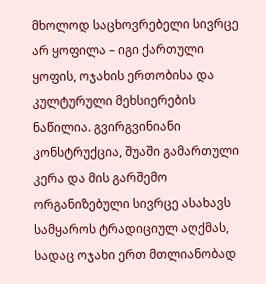მხოლოდ საცხოვრებელი სივრცე არ ყოფილა – იგი ქართული ყოფის, ოჯახის ერთობისა და კულტურული მეხსიერების ნაწილია. გვირგვინიანი კონსტრუქცია, შუაში გამართული კერა და მის გარშემო ორგანიზებული სივრცე ასახავს სამყაროს ტრადიციულ აღქმას, სადაც ოჯახი ერთ მთლიანობად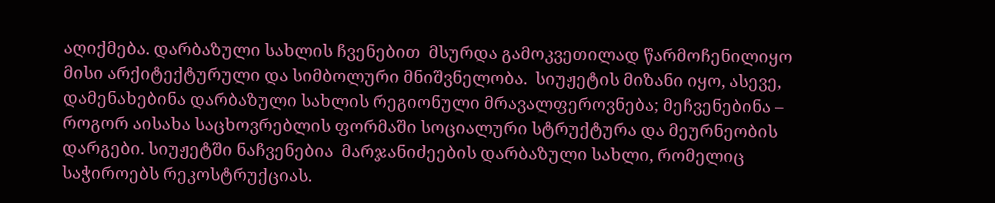აღიქმება. დარბაზული სახლის ჩვენებით  მსურდა გამოკვეთილად წარმოჩენილიყო  მისი არქიტექტურული და სიმბოლური მნიშვნელობა.  სიუჟეტის მიზანი იყო, ასევე, დამენახებინა დარბაზული სახლის რეგიონული მრავალფეროვნება; მეჩვენებინა – როგორ აისახა საცხოვრებლის ფორმაში სოციალური სტრუქტურა და მეურნეობის დარგები. სიუჟეტში ნაჩვენებია  მარჯანიძეების დარბაზული სახლი, რომელიც საჭიროებს რეკოსტრუქციას.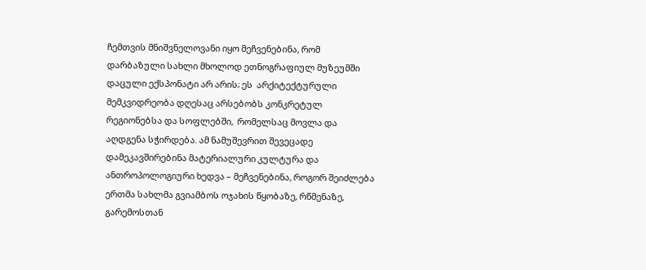ჩემთვის მნიშვნელოვანი იყო მეჩვენებინა, რომ დარბაზული სახლი მხოლოდ ეთნოგრაფიულ მუზეუმში დაცული ექსპონატი არ არის; ეს  არქიტექტურული მემკვიდრეობა დღესაც არსებობს კონკრეტულ რეგიონებსა და სოფლებში,  რომელსაც მოვლა და აღდგენა სჭირდება. ამ ნამუშევრით შევეცადე დამეკავშირებინა მატერიალური კულტურა და ანთროპოლოგიური ხედვა – მეჩვენებინა, როგორ შეიძლება ერთმა სახლმა გვიამბოს ოჯახის წყობაზე, რწმენაზე, გარემოსთან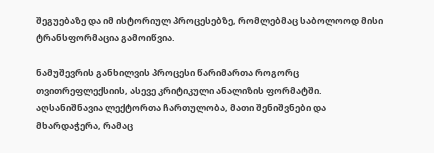შეგუებაზე და იმ ისტორიულ პროცესებზე, რომლებმაც საბოლოოდ მისი ტრანსფორმაცია გამოიწვია.

ნამუშევრის განხილვის პროცესი წარიმართა როგორც თვითრეფლექსიის, ასევე კრიტიკული ანალიზის ფორმატში.  აღსანიშნავია ლექტორთა ჩართულობა, მათი შენიშვნები და მხარდაჭერა, რამაც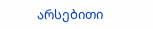არსებითი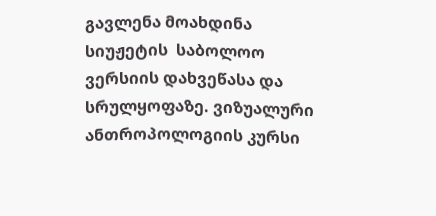გავლენა მოახდინა სიუჟეტის  საბოლოო ვერსიის დახვეწასა და სრულყოფაზე. ვიზუალური ანთროპოლოგიის კურსი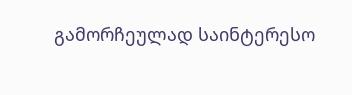გამორჩეულად საინტერესო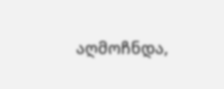აღმოჩნდა,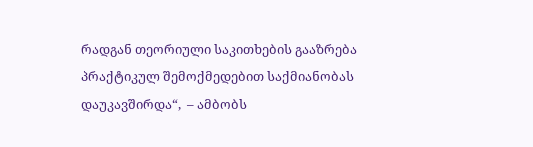რადგან თეორიული საკითხების გააზრება პრაქტიკულ შემოქმედებით საქმიანობას დაუკავშირდა“,  – ამბობს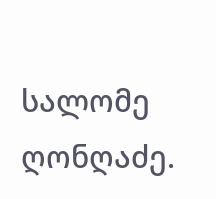სალომე ღონღაძე.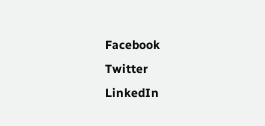Facebook
Twitter
LinkedIn